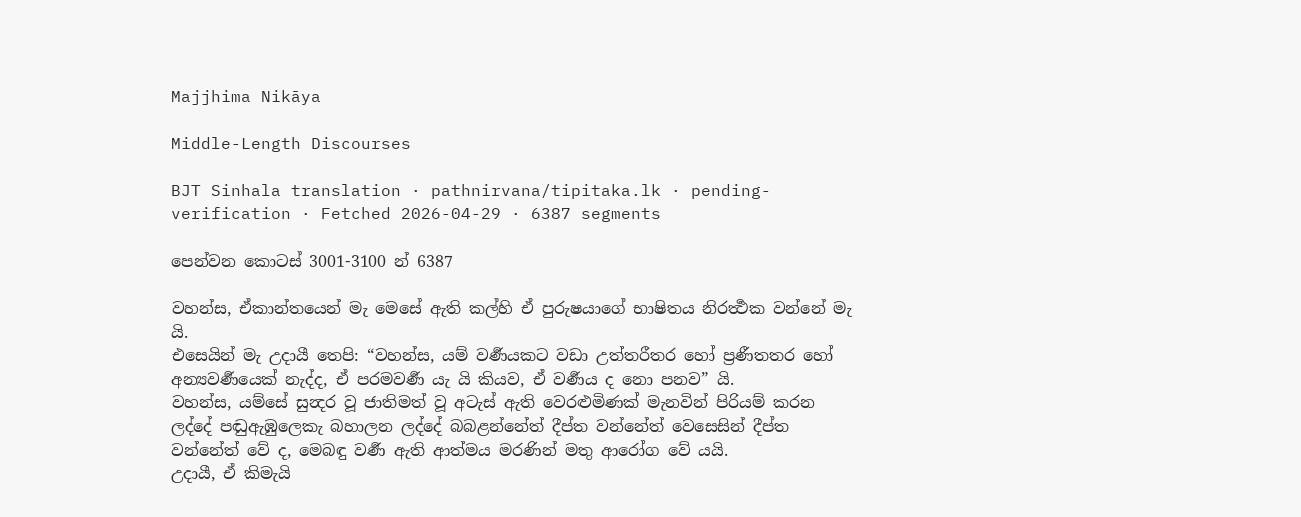Majjhima Nikāya

Middle-Length Discourses

BJT Sinhala translation · pathnirvana/tipitaka.lk · pending-verification · Fetched 2026-04-29 · 6387 segments

පෙන්වන කොටස් 3001-3100 න් 6387

වහන්ස, ඒකාන්තයෙන් මැ මෙසේ ඇති කල්හි ඒ පුරුෂයාගේ භාෂිතය නිරර්‍ත්‍ථක වන්නේ මැ යි.
එසෙයින් මැ උදායී තෙපි: “වහන්ස, යම් වර්‍ණයකට වඩා උත්තරීතර හෝ ප්‍රණීතතර හෝ අන්‍යවර්‍ණයෙක් නැද්ද, ඒ පරමවර්‍ණ යැ යි කියව, ඒ වර්‍ණය ද නො පනව” යි.
වහන්ස, යම්සේ සුන්‍දර වූ ජාතිමත් වූ අටැස් ඇති වෙරළුමිණක් මැනවින් පිරියම් කරන ලද්දේ පඬුඇඹුලෙකැ බහාලන ලද්දේ බබළන්නේත් දීප්ත වන්නේත් වෙසෙසින් දීප්ත වන්නේත් වේ ද, මෙබඳු වර්‍ණ ඇති ආත්මය මරණින් මතු ආරෝග වේ යයි.
උදායී, ඒ කිමැයි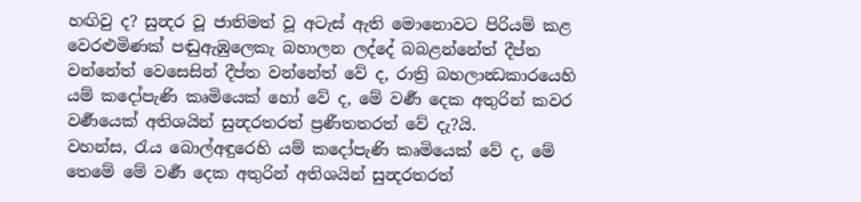හඟිවු ද? සුන්‍දර වූ ජාතිමත් වූ අටැස් ඇති මොනොවට පිරියම් කළ වෙරළුමිණක් පඬුඇඹුලෙකැ බහාලන ලද්දේ බබළන්නේත් දීප්ත වන්නේත් වෙසෙසින් දීප්ත වන්නේත් වේ ද, රාත්‍රි බහලාන්‍ධකාරයෙහි යම් කදෝපැණි කෘමියෙක් හෝ වේ ද, මේ වර්‍ණ දෙක අතුරින් කවර වර්‍ණයෙක් අතිශයින් සුන්‍දරතරත් ප්‍රණීතතරත් වේ දැ?යි.
වහන්ස, රැය බොල්අඳුරෙහි යම් කදෝපැණි කෘමියෙක් වේ ද, මේ තෙමේ මේ වර්‍ණ දෙක අතුරින් අතිශයින් සුන්‍දරතරත්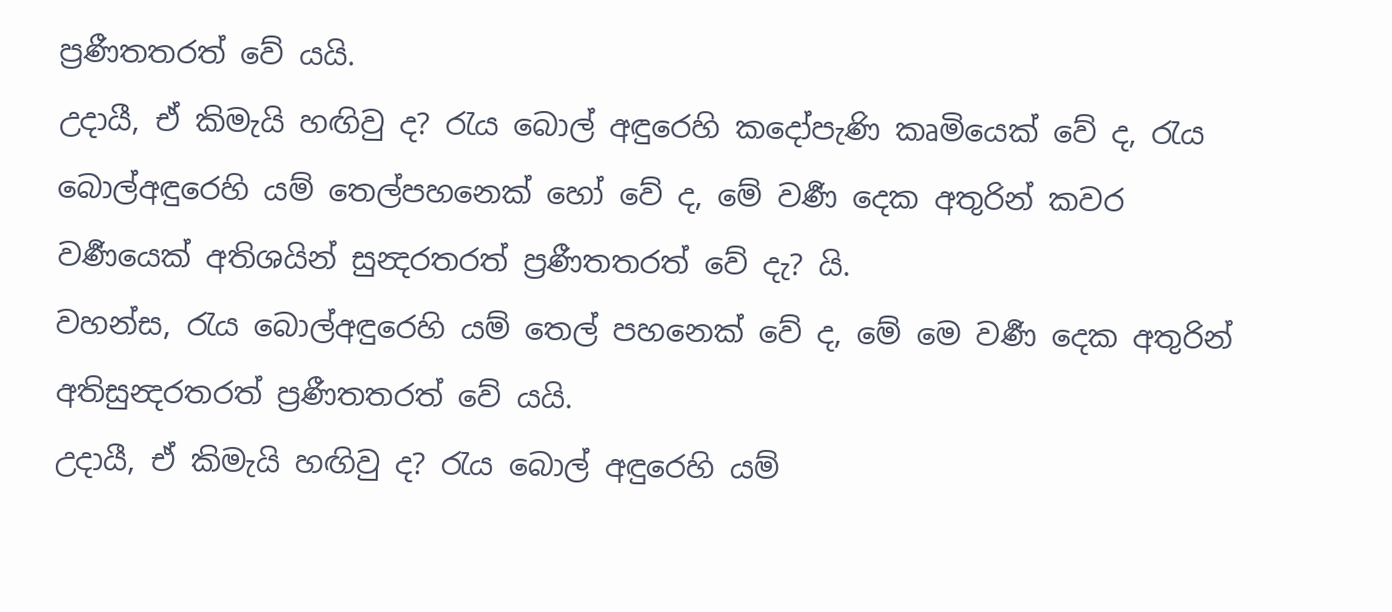ප්‍රණීතතරත් වේ යයි.
උදායී, ඒ කිමැයි හඟිවු ද? රැය බොල් අඳුරෙහි කදෝපැණි කෘමියෙක් වේ ද, රැය බොල්අඳුරෙහි යම් තෙල්පහනෙක් හෝ වේ ද, මේ වර්‍ණ දෙක අතුරින් කවර වර්‍ණයෙක් අතිශයින් සුන්‍දරතරත් ප්‍රණීතතරත් වේ දැ? යි.
වහන්ස, රැය බොල්අඳුරෙහි යම් තෙල් පහනෙක් වේ ද, මේ මෙ වර්‍ණ දෙක අතුරින් අතිසුන්‍දරතරත් ප්‍රණීතතරත් වේ යයි.
උදායී, ඒ කිමැයි හඟිවු ද? රැය බොල් අඳුරෙහි යම්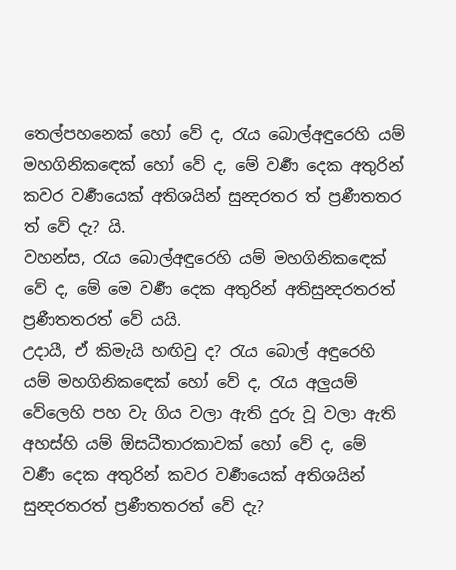තෙල්පහනෙක් හෝ වේ ද, රැය බොල්අඳුරෙහි යම් මහගිනිකඳෙක් හෝ වේ ද, මේ වර්‍ණ දෙක අතුරින් කවර වර්‍ණයෙක් අතිශයින් සුන්‍දරතර ත් ප්‍රණීතතර ත් වේ දැ? යි.
වහන්ස, රැය බොල්අඳුරෙහි යම් මහගිනිකඳෙක් වේ ද, මේ මෙ වර්‍ණ දෙක අතුරින් අතිසුන්‍දරතරත් ප්‍රණීතතරත් වේ යයි.
උදායී, ඒ කිමැයි හඟිවු ද? රැය බොල් අඳුරෙහි යම් මහගිනිකඳෙක් හෝ වේ ද, රැය අලුයම් වේලෙහි පහ වැ ගිය වලා ඇති දුරු වූ වලා ඇති අහස්හි යම් ඕසධීතාරකාවක් හෝ වේ ද, මේ වර්‍ණ දෙක අතුරින් කවර වර්‍ණයෙක් අතිශයින් සුන්‍දරතරත් ප්‍රණීතතරත් වේ දැ?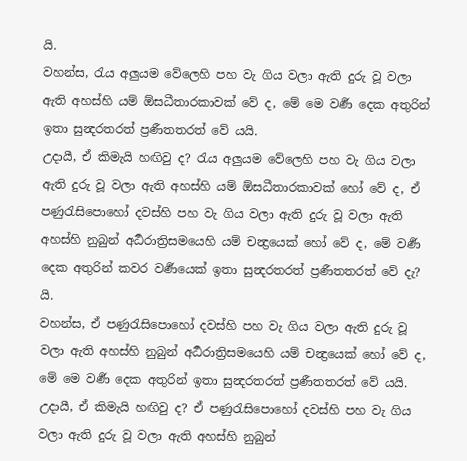යි.
වහන්ස, රැය අලුයම වේලෙහි පහ වැ ගිය වලා ඇති දුරු වූ වලා ඇති අහස්හි යම් ඕසධීතාරකාවක් වේ ද, මේ මෙ වර්‍ණ දෙක අතුරින් ඉතා සුන්‍දරතරත් ප්‍රණීතතරත් වේ යයි.
උදායී, ඒ කිමැයි හඟිවු ද? රැය අලුයම වේලෙහි පහ වැ ගිය වලා ඇති දුරු වූ වලා ඇති අහස්හි යම් ඕසධීතාරකාවක් හෝ වේ ද, ඒ පණුරැසිපොහෝ දවස්හි පහ වැ ගිය වලා ඇති දුරු වූ වලා ඇති අහස්හි නුබුන් අර්‍ධරාත්‍රිසමයෙහි යම් චන්‍ද්‍රයෙක් හෝ වේ ද, මේ වර්‍ණ දෙක අතුරින් කවර වර්‍ණයෙක් ඉතා සුන්‍දරතරත් ප්‍රණීතතරත් වේ දැ? යි.
වහන්ස, ඒ පණුරැසිපොහෝ දවස්හි පහ වැ ගිය වලා ඇති දුරු වූ වලා ඇති අහස්හි නුබුන් අර්‍ධරාත්‍රිසමයෙහි යම් චන්‍ද්‍රයෙක් හෝ වේ ද, මේ මෙ වර්‍ණ දෙක අතුරින් ඉතා සුන්‍දරතරත් ප්‍රණීතතරත් වේ යයි.
උදායී, ඒ කිමැයි හඟිවු ද? ඒ පණුරැසිපොහෝ දවස්හි පහ වැ ගිය වලා ඇති දුරු වූ වලා ඇති අහස්හි නුබුන්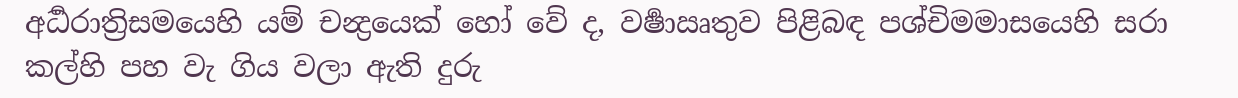අර්‍ධරාත්‍රිසමයෙහි යම් චන්‍ද්‍රයෙක් හෝ වේ ද, වර්‍ෂාඍතුව පිළිබඳ පශ්චිමමාසයෙහි සරා කල්හි පහ වැ ගිය වලා ඇති දුරු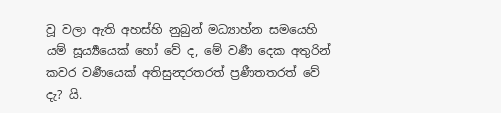වූ වලා ඇති අහස්හි නුබුන් මධ්‍යාහ්න සමයෙහි යම් සූර්‍ය්‍යයෙක් හෝ වේ ද, මේ වර්‍ණ දෙක අතුරින් කවර වර්‍ණයෙක් අතිසුන්‍දරතරත් ප්‍රණීතතරත් වේ දැ? යි.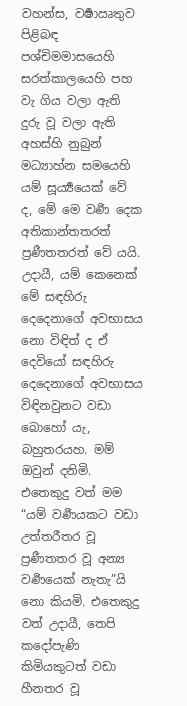වහන්ස, වර්‍ෂාඍතුව පිළිබඳ පශ්චිමමාසයෙහි සරත්කාලයෙහි පහ වැ ගිය වලා ඇති දුරු වූ වලා ඇති අහස්හි නුබුන් මධ්‍යාහ්න සමයෙහි යම් සූර්‍ය්‍යයෙක් වේ ද, මේ මෙ වර්‍ණ දෙක අතිකාන්තතරත් ප්‍රණීතතරත් වේ යයි.
උදායී, යම් කෙනෙක් මේ සඳහිරු දෙදෙනාගේ අවභාසය නො විඳිත් ද ඒ දෙවියෝ සඳහිරු දෙදෙනාගේ අවභාසය විඳිනවුනට වඩා බොහෝ යැ, බහුතරයහ. මම් ඔවුන් දනිමි. එතෙකුදු වත් මම “යම් වර්‍ණයකට වඩා උත්තරීතර වූ ප්‍රණීතතර වූ අන්‍ය වර්‍ණයෙක් නැතැ”යි නො කියමි. එතෙකුදු වත් උදායී, තෙපි කදෝපැණි කිමියකුටත් වඩා හීනතර වූ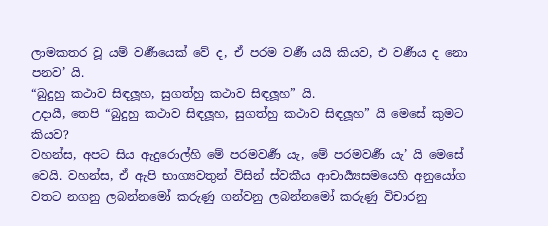ලාමකතර වූ යම් වර්‍ණයෙක් වේ ද, ඒ පරම වර්‍ණ යයි කියව, එ වර්‍ණය ද නො පනව’ යි.
“බුදුහු කථාව සිඳලූහ, සුගත්හු කථාව සිඳලූහ” යි.
උදායී, තෙපි “බුදුහු කථාව සිඳලූහ, සුගත්හු කථාව සිඳලූහ” යි මෙසේ කුමට කියව?
වහන්ස, අපට සිය ඇදුරොල්හි මේ පරමවර්‍ණ යැ, මේ පරමවර්‍ණ යැ’ යි මෙසේ වෙයි. වහන්ස, ඒ ඇපි භාග්‍යවතුන් විසින් ස්වකීය ආචාර්‍ය්‍යසමයෙහි අනුයෝග වතට නගනු ලබන්නමෝ කරුණු ගන්වනු ලබන්නමෝ කරුණු විචාරනු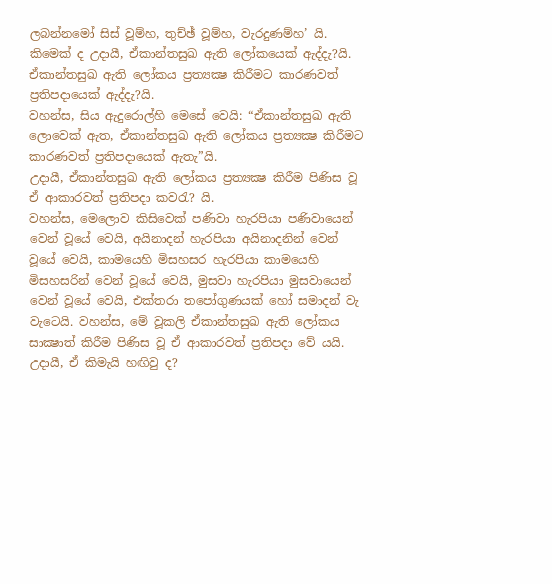ලබන්නමෝ සිස් වූම්හ, තුච්ඡ් වූම්හ, වැරදුණම්හ’ යි.
කිමෙක් ද උදායී, ඒකාන්තසුඛ ඇති ලෝකයෙක් ඇද්දැ?යි. ඒකාන්තසුඛ ඇති ලෝකය ප්‍රත්‍යක්‍ෂ කිරීමට කාරණවත් ප්‍රතිපදායෙක් ඇද්දැ?යි.
වහන්ස, සිය ඇදුරොල්හි මෙසේ වෙයි: “ඒකාන්තසුඛ ඇති ලොවෙක් ඇත, ඒකාන්තසුඛ ඇති ලෝකය ප්‍රත්‍යක්‍ෂ කිරීමට කාරණවත් ප්‍රතිපදායෙක් ඇතැ”යි.
උදායී, ඒකාන්තසුඛ ඇති ලෝකය ප්‍රත්‍යක්‍ෂ කිරීම පිණිස වූ ඒ ආකාරවත් ප්‍රතිපදා කවරැ? යි.
වහන්ස, මෙලොව කිසිවෙක් පණිවා හැරපියා පණිවායෙන් වෙන් වූයේ වෙයි, අයිනාදන් හැරපියා අයිනාදනින් වෙන් වූයේ වෙයි, කාමයෙහි මිසහසර හැරපියා කාමයෙහි මිසහසරින් වෙන් වූයේ වෙයි, මුසවා හැරපියා මුසවායෙන් වෙන් වූයේ වෙයි, එක්තරා තපෝගුණයක් හෝ සමාදන් වැ වැටෙයි. වහන්ස, මේ වූකලි ඒකාන්තසුඛ ඇති ලෝකය සාක්‍ෂාත් කිරීම පිණිස වූ ඒ ආකාරවත් ප්‍රතිපදා වේ යයි.
උදායී, ඒ කිමැයි හඟිවු ද?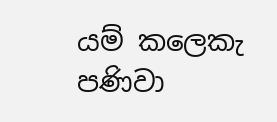යම් කලෙකැ පණිවා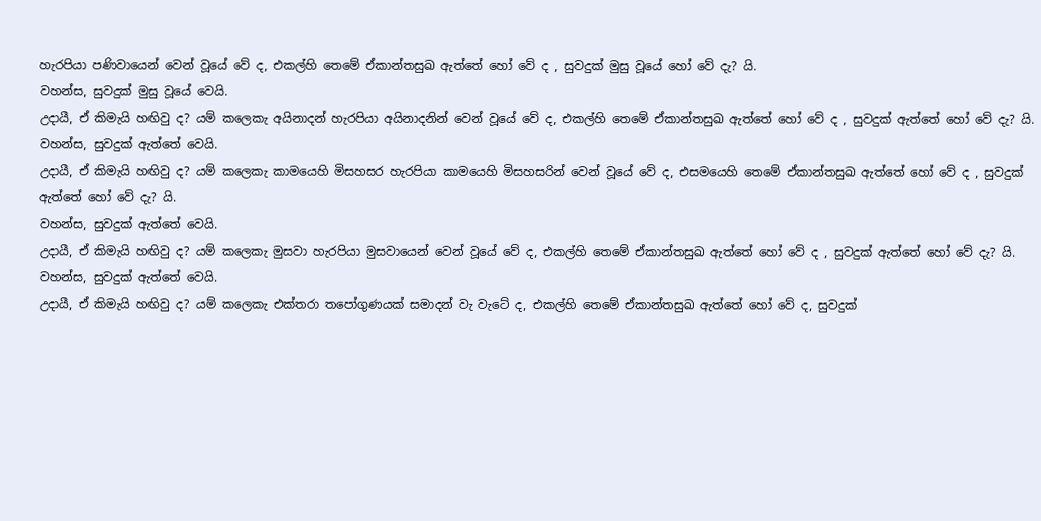හැරපියා පණිවායෙන් වෙන් වූයේ වේ ද, එකල්හි තෙමේ ඒකාන්තසුඛ ඇත්තේ හෝ වේ ද , සුවදුක් මුසු වූයේ හෝ වේ දැ? යි.
වහන්ස, සුවදුක් මුසු වූයේ වෙයි.
උදායී, ඒ කිමැයි හඟිවු ද? යම් කලෙකැ අයිනාදන් හැරපියා අයිනාදනින් වෙන් වූයේ වේ ද, එකල්හි තෙමේ ඒකාන්තසුඛ ඇත්තේ හෝ වේ ද , සුවදුක් ඇත්තේ හෝ වේ දැ? යි.
වහන්ස, සුවදුක් ඇත්තේ වෙයි.
උදායී, ඒ කිමැයි හඟිවු ද? යම් කලෙකැ කාමයෙහි මිසහසර හැරපියා කාමයෙහි මිසහසරින් වෙන් වූයේ වේ ද, එසමයෙහි තෙමේ ඒකාන්තසුඛ ඇත්තේ හෝ වේ ද , සුවදුක් ඇත්තේ හෝ වේ දැ? යි.
වහන්ස, සුවදුක් ඇත්තේ වෙයි.
උදායී, ඒ කිමැයි හඟිවු ද? යම් කලෙකැ මුසවා හැරපියා මුසවායෙන් වෙන් වූයේ වේ ද, එකල්හි තෙමේ ඒකාන්තසුඛ ඇත්තේ හෝ වේ ද , සුවදුක් ඇත්තේ හෝ වේ දැ? යි.
වහන්ස, සුවදුක් ඇත්තේ වෙයි.
උදායී, ඒ කිමැයි හඟිවු ද? යම් කලෙකැ එක්තරා තපෝගුණයක් සමාදන් වැ වැටේ ද, එකල්හි තෙමේ ඒකාන්තසුඛ ඇත්තේ හෝ වේ ද, සුවදුක්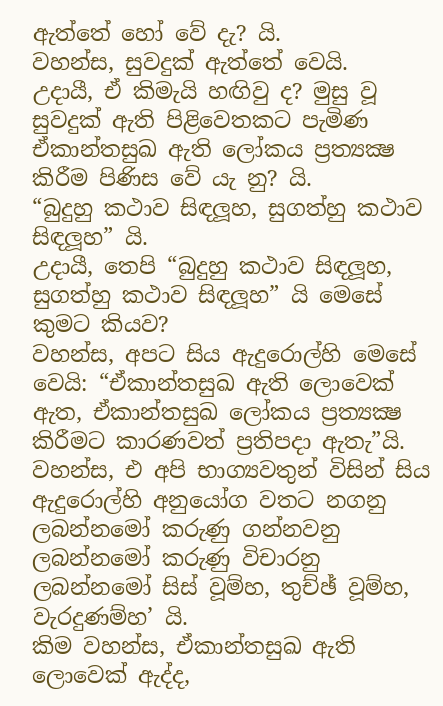ඇත්තේ හෝ වේ දැ? යි.
වහන්ස, සුවදුක් ඇත්තේ වෙයි.
උදායී, ඒ කිමැයි හඟිවු ද? මුසු වූ සුවදුක් ඇති පිළිවෙතකට පැමිණ ඒකාන්තසුඛ ඇති ලෝකය ප්‍රත්‍යක්‍ෂ කිරීම පිණිස වේ යැ නු? යි.
“බුදුහු කථාව සිඳලූහ, සුගත්හු කථාව සිඳලූහ” යි.
උදායී, තෙපි “බුදුහු කථාව සිඳලූහ, සුගත්හු කථාව සිඳලූහ” යි මෙසේ කුමට කියව?
වහන්ස, අපට සිය ඇදුරොල්හි මෙසේ වෙයි: “ඒකාන්තසුඛ ඇති ලොවෙක් ඇත, ඒකාන්තසුඛ ලෝකය ප්‍රත්‍යක්‍ෂ කිරීමට කාරණවත් ප්‍රතිපදා ඇතැ”යි. වහන්ස, එ අපි භාග්‍යවතුන් විසින් සිය ඇදුරොල්හි අනුයෝග වතට නගනු ලබන්නමෝ කරුණු ගන්නවනු ලබන්නමෝ කරුණු විචාරනු ලබන්නමෝ සිස් වූම්හ, තුච්ඡ් වූම්හ, වැරදුණම්හ’ යි.
කිම වහන්ස, ඒකාන්තසුඛ ඇති ලොවෙක් ඇද්ද,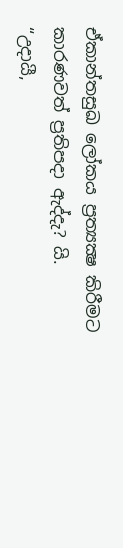ඒකාන්තසුඛ ලෝකය ප්‍රත්‍යක්‍ෂ කිරීමට කාරණවත් ප්‍රතිපදා ඇද්දැ? යි.
“උදායී,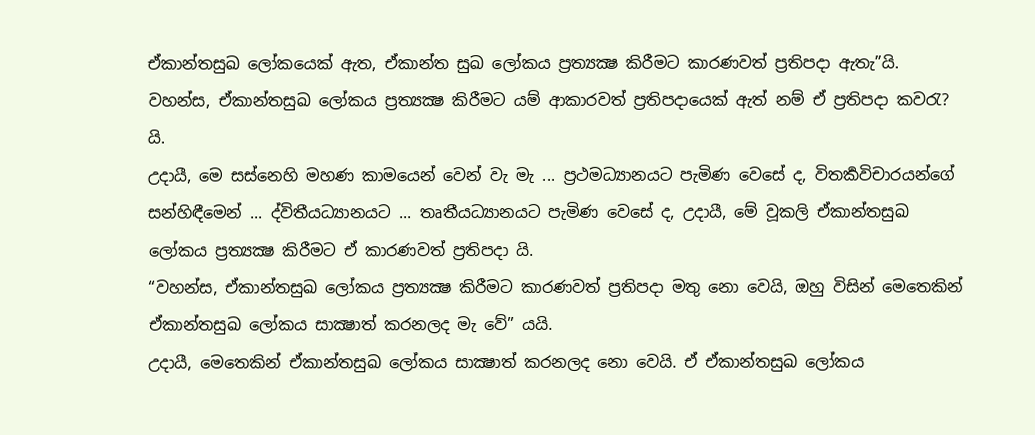ඒකාන්තසුඛ ලෝකයෙක් ඇත, ඒකාන්ත සුඛ ලෝකය ප්‍රත්‍යක්‍ෂ කිරීමට කාරණවත් ප්‍රතිපදා ඇතැ”යි.
වහන්ස, ඒකාන්තසුඛ ලෝකය ප්‍රත්‍යක්‍ෂ කිරීමට යම් ආකාරවත් ප්‍රතිපදායෙක් ඇත් නම් ඒ ප්‍රතිපදා කවරැ? යි.
උදායී, මෙ සස්නෙහි මහණ කාමයෙන් වෙන් වැ මැ ... ප්‍රථමධ්‍යානයට පැමිණ වෙසේ ද, විතර්‍කවිචාරයන්ගේ සන්හිඳීමෙන් ... ද්විතීයධ්‍යානයට ... තෘතීයධ්‍යානයට පැමිණ වෙසේ ද, උදායී, මේ වූකලි ඒකාන්තසුඛ ලෝකය ප්‍රත්‍යක්‍ෂ කිරීමට ඒ කාරණවත් ප්‍රතිපදා යි.
“වහන්ස, ඒකාන්තසුඛ ලෝකය ප්‍රත්‍යක්‍ෂ කිරීමට කාරණවත් ප්‍රතිපදා මතු නො වෙයි, ඔහු විසින් මෙතෙකින් ඒකාන්තසුඛ ලෝකය සාක්‍ෂාත් කරනලද මැ වේ” යයි.
උදායී, මෙතෙකින් ඒකාන්තසුඛ ලෝකය සාක්‍ෂාත් කරනලද නො වෙයි. ඒ ඒකාන්තසුඛ ලෝකය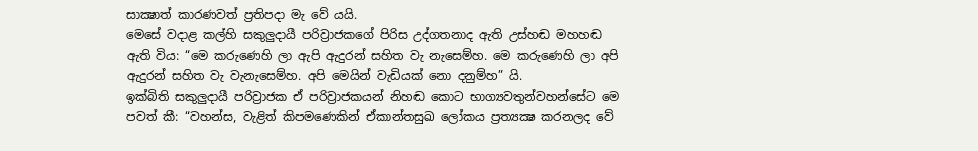සාක්‍ෂාත් කාරණවත් ප්‍රතිපදා මැ වේ යයි.
මෙසේ වදාළ කල්හි සකුලුදායී පරිව්‍රාජකගේ පිරිස උද්ගතනාද ඇති උස්හඬ මහහඬ ඇති විය: “මෙ කරුණෙහි ලා ඇපි ඇදුරන් සහිත වැ නැසෙම්හ. මෙ කරුණෙහි ලා අපි ඇදුරන් සහිත වැ වැනැසෙම්හ. අපි මෙයින් වැඩියක් නො දනුම්හ” යි.
ඉක්බිති සකුලුදායී පරිව්‍රාජක ඒ පරිව්‍රාජකයන් නිහඬ කොට භාග්‍යවතුන්වහන්සේට මෙ පවත් කී: “වහන්ස, වැළිත් කිපමණෙකින් ඒකාන්තසුඛ ලෝකය ප්‍රත්‍යක්‍ෂ කරනලද වේ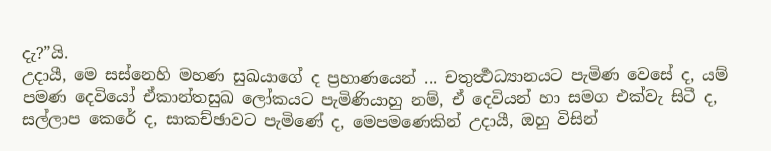දැ?”යි.
උදායී, මෙ සස්නෙහි මහණ සුඛයාගේ ද ප්‍රහාණයෙන් ... චතුර්‍ත්‍ථධ්‍යානයට පැමිණ වෙසේ ද, යම් පමණ දෙවියෝ ඒකාන්තසුඛ ලෝකයට පැමිණියාහු නම්, ඒ දෙවියන් හා සමග එක්වැ සිටී ද, සල්ලාප කෙරේ ද, සාකච්ඡාවට පැමිණේ ද, මෙපමණෙකින් උදායී, ඔහු විසින්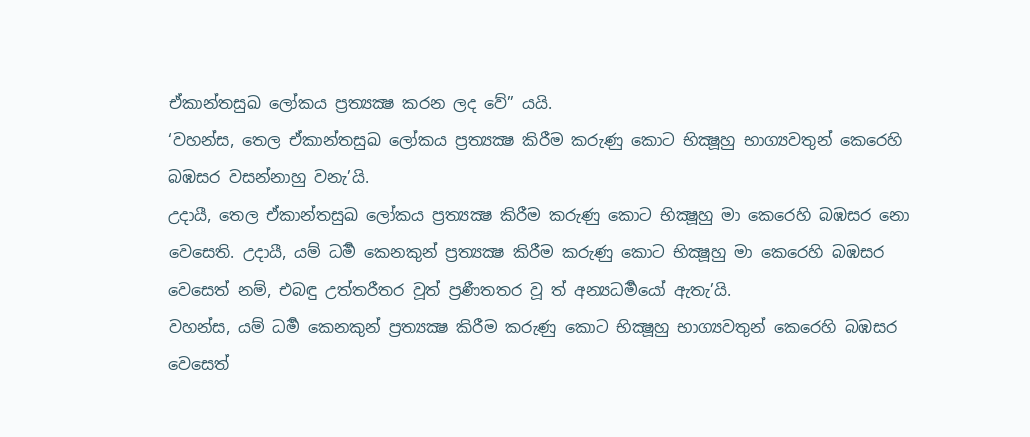ඒකාන්තසුඛ ලෝකය ප්‍රත්‍යක්‍ෂ කරන ලද වේ” යයි.
‘වහන්ස, තෙල ඒකාන්තසුඛ ලෝකය ප්‍රත්‍යක්‍ෂ කිරීම කරුණු කොට භික්‍ෂූහු භාග්‍යවතුන් කෙරෙහි බඹසර වසන්නාහු වනැ’යි.
උදායී, තෙල ඒකාන්තසුඛ ලෝකය ප්‍රත්‍යක්‍ෂ කිරීම කරුණු කොට භික්‍ෂූහු මා කෙරෙහි බඹසර නො වෙසෙති. උදායී, යම් ධර්‍ම කෙනකුන් ප්‍රත්‍යක්‍ෂ කිරීම කරුණු කොට භික්‍ෂූහු මා කෙරෙහි බඹසර වෙසෙත් නම්, එබඳු උත්තරීතර වූත් ප්‍රණීතතර වූ ත් අන්‍යධර්‍මයෝ ඇතැ’යි.
වහන්ස, යම් ධර්‍ම කෙනකුන් ප්‍රත්‍යක්‍ෂ කිරීම කරුණු කොට භික්‍ෂූහු භාග්‍යවතුන් කෙරෙහි බඹසර වෙසෙත්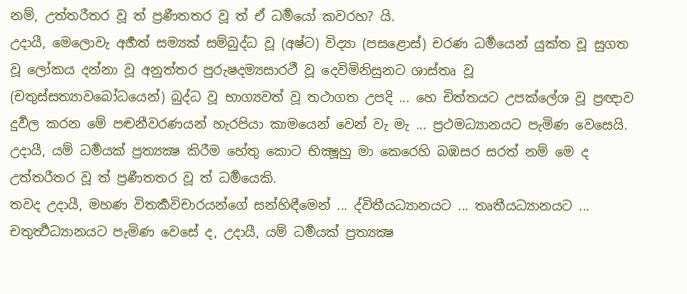නම්, උත්තරීතර වූ ත් ප්‍රණීතතර වූ ත් ඒ ධර්‍මයෝ කවරහ? යි.
උදායී, මෙලොවැ අර්‍හත් සම්‍යක් සම්බුද්ධ වූ (අෂ්ට) විද්‍යා (පසළොස්) චරණ ධර්‍මයෙන් යුක්ත වූ සුගත වූ ලෝකය දන්නා වූ අනුත්තර පුරුෂදම්‍යසාරථී වූ දෙවිමිනිසුනට ශාස්තෘ වූ (චතුස්සත්‍යාවබෝධයෙන්) බුද්ධ වූ භාග්‍යවත් වූ තථාගත උපදි ... හෙ චිත්තයට උපක්ලේශ වූ ප්‍රඥාව දුර්‍වල කරන මේ පඤ්‍චනීවරණයන් හැරපියා කාමයෙන් වෙන් වැ මැ ... ප්‍රථමධ්‍යානයට පැමිණ වෙසෙයි. උදායී, යම් ධර්‍මයක් ප්‍රත්‍යක්‍ෂ කිරීම හේතු කොට භික්‍ෂූහු මා කෙරෙහි බඹසර සරත් නම් මෙ ද උත්තරීතර වූ ත් ප්‍රණීතතර වූ ත් ධර්‍මයෙකි.
තවද උදායී, මහණ විතර්‍කවිචාරයන්ගේ සන්හිඳීමෙන් ... ද්විතීයධ්‍යානයට ... තෘතීයධ්‍යානයට ... චතුර්‍ත්‍ථධ්‍යානයට පැමිණ වෙසේ ද, උදායී, යම් ධර්‍මයක් ප්‍රත්‍යක්‍ෂ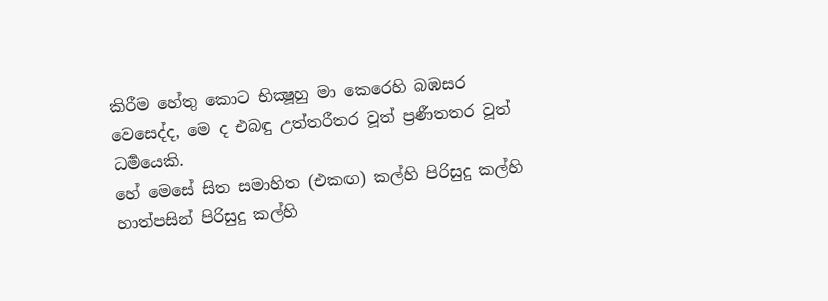කිරීම හේතු කොට භික්‍ෂූහු මා කෙරෙහි බඹසර වෙසෙද්ද, මෙ ද එබඳු උත්තරීතර වූත් ප්‍රණීතතර වූත් ධර්‍මයෙකි.
හේ මෙසේ සිත සමාහිත (එකඟ) කල්හි පිරිසුදු කල්හි හාත්පසින් පිරිසුදු කල්හි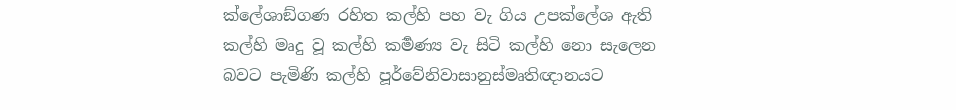ක්ලේශාඞ්ගණ රහිත කල්හි පහ වැ ගිය උපක්ලේශ ඇති කල්හි මෘදු වූ කල්හි කර්‍මණ්‍ය වැ සිටි කල්හි නො සැලෙන බවට පැමිණි කල්හි පූර්වේනිවාසානුස්මෘතිඥානයට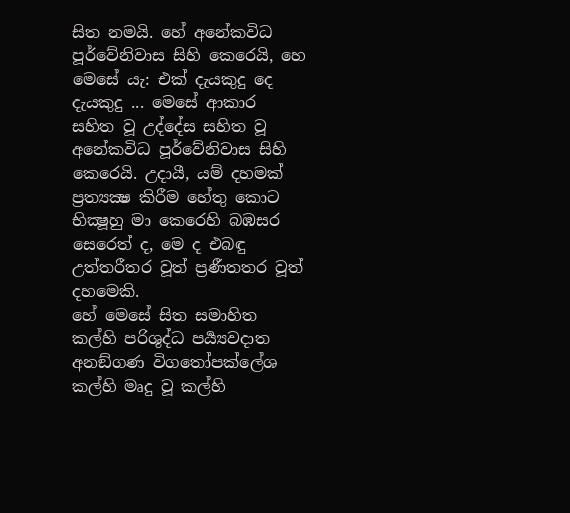සිත නමයි. හේ අනේකවිධ පූර්වේනිවාස සිහි කෙරෙයි, හෙ මෙසේ යැ: එක් දැයකුදු දෙ දැයකුදු ... මෙසේ ආකාර සහිත වූ උද්දේස සහිත වූ අනේකවිධ පූර්වේනිවාස සිහි කෙරෙයි. උදායී, යම් දහමක් ප්‍රත්‍යක්‍ෂ කිරීම හේතු කොට භික්‍ෂූහු මා කෙරෙහි බඹසර සෙරෙත් ද, මෙ ද එබඳු උත්තරීතර වූත් ප්‍රණීතතර වූත් දහමෙකි.
හේ මෙසේ සිත සමාහිත කල්හි පරිශුද්ධ පර්‍ය්‍යවදාත අනඞ්ගණ විගතෝපක්ලේශ කල්හි මෘදු වූ කල්හි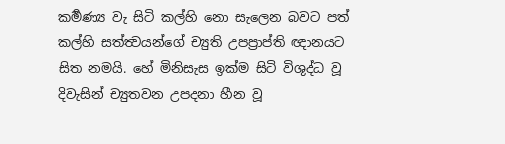කර්‍මණ්‍ය වැ සිටි කල්හි නො සැලෙන බවට පත් කල්හි සත්ත්‍වයන්ගේ ච්‍යුති උපප්‍රාප්ති ඥානයට සිත නමයි. හේ මිනිසැස ඉක්ම සිටි විශුද්ධ වූ දිවැසින් ච්‍යුතවන උපදනා හීන වූ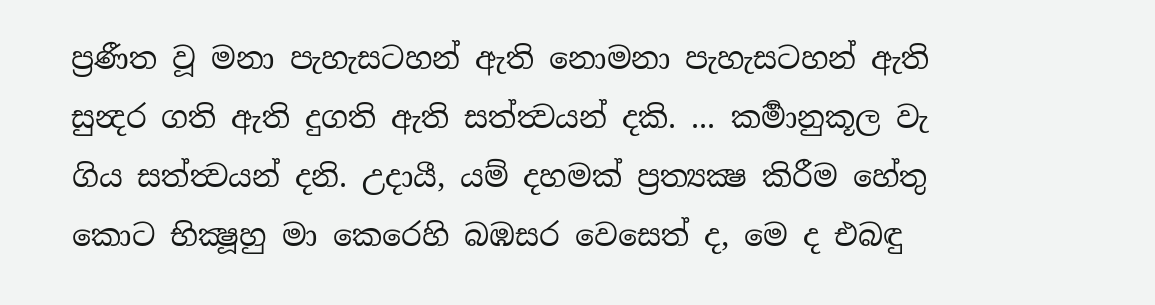ප්‍රණීත වූ මනා පැහැසටහන් ඇති නොමනා පැහැසටහන් ඇති සුන්‍දර ගති ඇති දුගති ඇති සත්ත්‍වයන් දකි. ... කර්‍මානුකූල වැ ගිය සත්ත්‍වයන් දනි. උදායී, යම් දහමක් ප්‍රත්‍යක්‍ෂ කිරීම හේතු කොට භික්‍ෂූහු මා කෙරෙහි බඹසර වෙසෙත් ද, මෙ ද එබඳු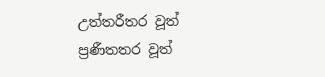උත්තරීතර වූත් ප්‍රණීතතර වූත්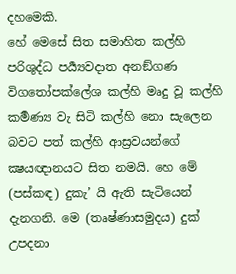දහමෙකි.
හේ මෙසේ සිත සමාහිත කල්හි පරිශුද්ධ පර්‍ය්‍යවදාත අනඞ්ගණ විගතෝපක්ලේශ කල්හි මෘදු වූ කල්හි කර්‍මණ්‍ය වැ සිටි කල්හි නො සැලෙන බවට පත් කල්හි ආස්‍රවයන්ගේ ක්‍ෂයඥානයට සිත නමයි. හෙ මේ (පස්කඳ) දුකැ’ යි ඇති සැටියෙන් දැනගනි. මෙ (තෘෂ්ණාසමුදය) දුක් උපදනා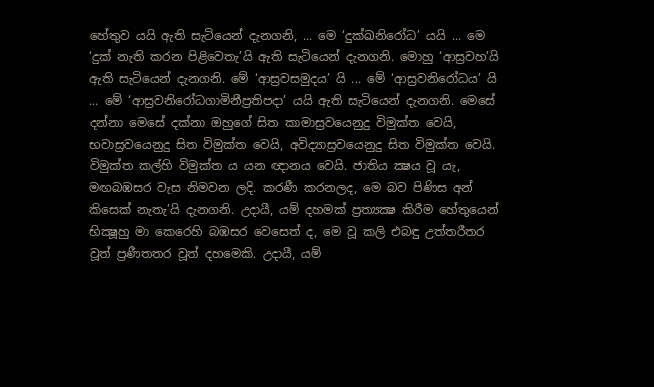හේතුව යයි ඇති සැටියෙන් දැනගනි, ... මෙ ‘දුක්ඛනිරෝධ’ යයි ... මෙ ‘දුක් නැති කරන පිළිවෙතැ’යි ඇති සැටියෙන් දැනගනි. මොහු ‘ආස්‍රවහ’යි ඇති සැටියෙන් දැනගනි. මේ ‘ආස්‍රවසමුදය’ යි ... මේ ‘ආස්‍රවනිරෝධය’ යි ... මේ ‘ආස්‍රවනිරෝධගාමිනීප්‍රතිපදා’ යයි ඇති සැටියෙන් දැනගනි. මෙසේ දන්නා මෙසේ දක්නා ඔහුගේ සිත කාමාස්‍රවයෙනුදු විමුක්ත වෙයි, භවාස්‍රවයෙනුදු සිත විමුක්ත වෙයි, අවිද්‍යාස්‍රවයෙනුදු සිත විමුක්ත වෙයි. විමුක්ත කල්හි විමුක්ත ය යන ඥානය වෙයි. ජාතිය ක්‍ෂය වූ යැ, මඟබඹසර වැස නිමවන ලදි. කරණී කරනලද, මෙ බව පිණිස අන් කිසෙක් නැතැ’යි දැනගනි. උදායී, යම් දහමක් ප්‍රත්‍යක්‍ෂ කිරීම හේතුයෙන් භික්‍ෂූහු මා කෙරෙහි බඹසර වෙසෙත් ද, මෙ වූ කලි එබඳු උත්තරීතර වූත් ප්‍රණීතතර වූත් දහමෙකි. උදායී, යම්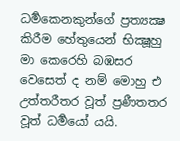ධර්‍මකෙනකුන්ගේ ප්‍රත්‍යක්‍ෂ කිරීම හේතුයෙන් භික්‍ෂූහු මා කෙරෙහි බඹසර වෙසෙත් ද නම් මොහු එ උත්තරීතර වූත් ප්‍රණීතතර වූත් ධර්‍මයෝ යයි.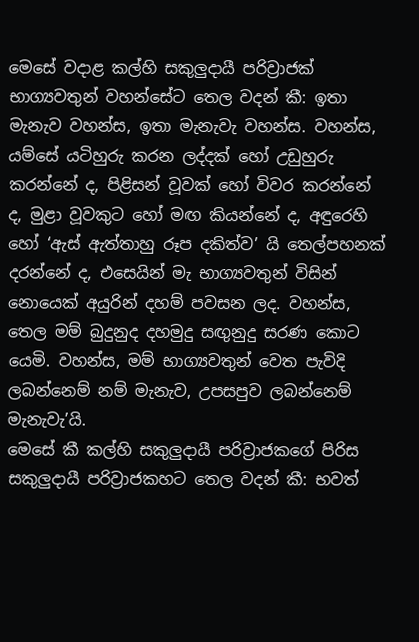මෙසේ වදාළ කල්හි සකුලුදායී පරිව්‍රාජක් භාග්‍යවතුන් වහන්සේට තෙල වදන් කී: ඉතා මැනැව වහන්ස, ඉතා මැනැවැ වහන්ස. වහන්ස, යම්සේ යටිහුරු කරන ලද්දක් හෝ උඩුහුරු කරන්නේ ද, පිළිසන් වූවක් හෝ විවර කරන්නේ ද, මුළා වූවකුට හෝ මඟ කියන්නේ ද, අඳුරෙහි හෝ ‘ඇස් ඇත්තාහු රූප දකිත්ව’ යි තෙල්පහනක් දරන්නේ ද, එසෙයින් මැ භාග්‍යවතුන් විසින් නොයෙක් අයුරින් දහම් පවසන ලද. වහන්ස, තෙල මම් බුදුනුද දහමුදු සඟුනුදු සරණ කොට යෙමි. වහන්ස, මම් භාග්‍යවතුන් වෙත පැවිදි ලබන්නෙම් නම් මැනැව, උපසපුව ලබන්නෙම් මැනැවැ’යි.
මෙසේ කී කල්හි සකුලුදායී පරිව්‍රාජකගේ පිරිස සකුලුදායී පරිව්‍රාජකහට තෙල වදන් කී: භවත්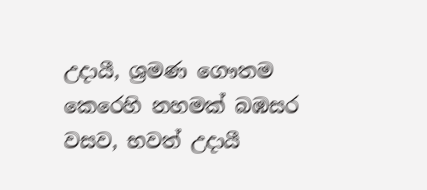උදායී, ශ්‍රමණ ගෞතම කෙරෙහි නහමක් බඹසර වසව, භවත් උදායී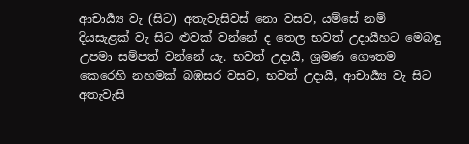ආචාර්‍ය්‍ය වැ (සිට) අතැවැසිවස් නො වසව, යම්සේ නම් දියසැළක් වැ සිට ළුවක් වන්නේ ද තෙල භවත් උදායීහට මෙබඳු උපමා සම්පත් වන්නේ යැ. භවත් උදායී, ශ්‍රමණ ගෞතම කෙරෙහි නහමක් බඹසර වසව, භවත් උදායී, ආචාර්‍ය්‍ය වැ සිට අතැවැසි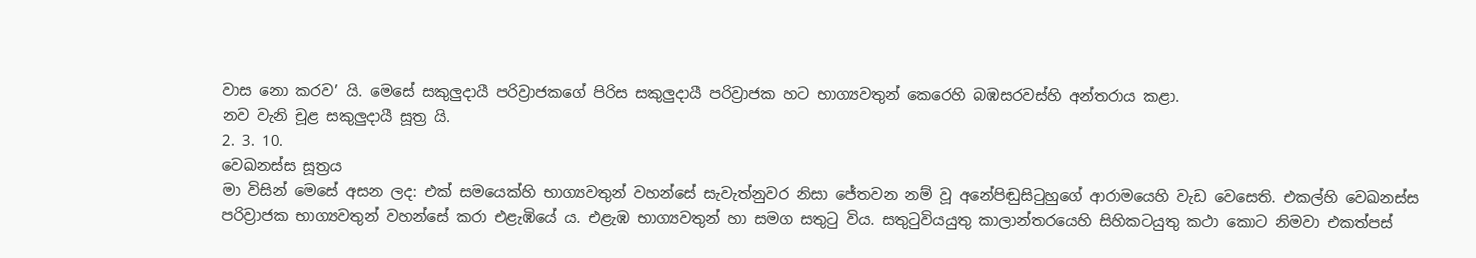වාස නො කරව’ යි. මෙසේ සකුලුදායී පරිව්‍රාජකගේ පිරිස සකුලුදායී පරිව්‍රාජක හට භාග්‍යවතුන් කෙරෙහි බඹසරවස්හි අන්තරාය කළා.
නව වැනි චූළ සකුලුදායී සූත්‍ර යි.
2. 3. 10.
වෙඛනස්ස සූත්‍රය
මා විසින් මෙසේ අසන ලද: එක් සමයෙක්හි භාග්‍යවතුන් වහන්සේ සැවැත්නුවර නිසා ජේතවන නම් වූ අනේපිඬුසිටුහුගේ ආරාමයෙහි වැඩ වෙසෙති. එකල්හි වෙඛනස්ස පරිව්‍රාජක භාග්‍යවතුන් වහන්සේ කරා එළැඹියේ ය. එළැඹ භාග්‍යවතුන් හා සමග සතුටු විය. සතුටුවියයුතු කාලාන්තරයෙහි සිහිකටයුතු කථා කොට නිමවා එකත්පස්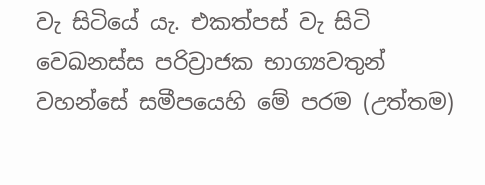වැ සිටියේ යැ. එකත්පස් වැ සිටි වෙඛනස්ස පරිව්‍රාජක භාග්‍යවතුන් වහන්සේ සමීපයෙහි මේ පරම (උත්තම)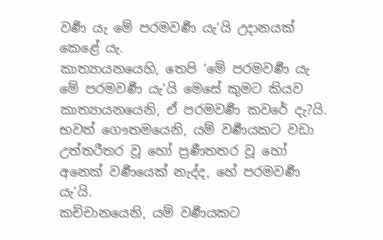වර්‍ණ යැ මේ පරමවර්‍ණ යැ’යි උදානයක් කෙළේ යැ.
කාත්‍යායනයෙහි, තෙපි ‘මේ පරමවර්‍ණ යැ මේ පරමවර්‍ණ යැ’යි මෙසේ කුමට කියව කාත්‍යායනයෙනි, ඒ පරමවර්‍ණ කවරේ දැ?යි.
භවත් ගෞතමයෙනි, යම් වර්‍ණයකට වඩා උත්තරීතර වූ හෝ ප්‍රණීතතර වූ හෝ අනෙක් වර්‍ණයෙක් නැද්ද, හේ පරමවර්‍ණ යැ’යි.
කච්චානයෙනි, යම් වර්‍ණයකට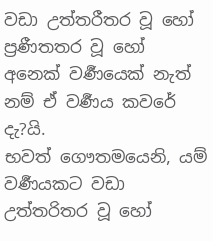වඩා උත්තරීතර වූ හෝ ප්‍රණීතතර වූ හෝ අනෙක් වර්‍ණයෙක් නැත් නම් ඒ වර්‍ණය කවරේ දැ?යි.
භවත් ගෞතමයෙනි, යම් වර්‍ණයකට වඩා උත්තරිතර වූ හෝ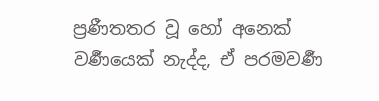ප්‍රණීතතර වූ හෝ අනෙක් වර්‍ණයෙක් නැද්ද, ඒ පරමවර්‍ණ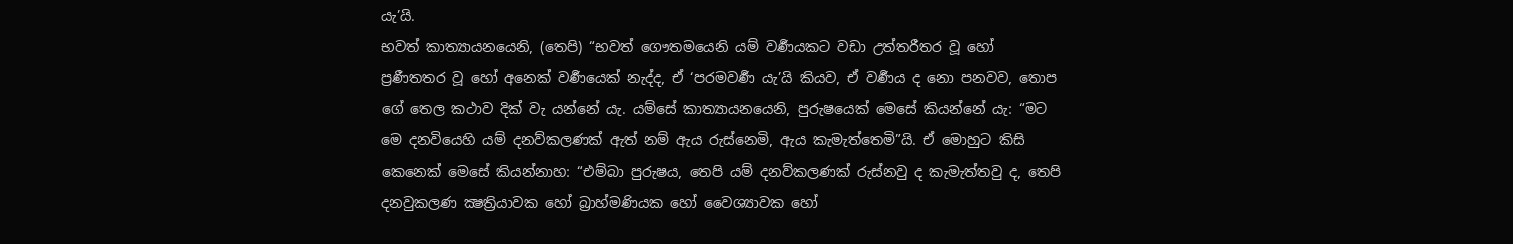යැ’යි.
භවත් කාත්‍යායනයෙනි, (තෙපි) “භවත් ගෞතමයෙනි යම් වර්‍ණයකට වඩා උත්තරීතර වූ හෝ ප්‍රණීතතර වූ හෝ අනෙක් වර්‍ණයෙක් නැද්ද, ඒ ‘පරමවර්‍ණ යැ’යි කියව, ඒ වර්‍ණය ද නො පනවව, තොප ගේ තෙල කථාව දික් වැ යන්නේ යැ. යම්සේ කාත්‍යායනයෙනි, පුරුෂයෙක් මෙසේ කියන්නේ යැ: “මට මෙ දනවියෙහි යම් දනව්කලණක් ඇත් නම් ඇය රුස්නෙමි, ඇය කැමැත්තෙමි”යි. ඒ මොහුට කිසි කෙනෙක් මෙසේ කියන්නාහ: “එම්බා පුරුෂය, තෙපි යම් දනව්කලණක් රුස්නවු ද කැමැත්තවු ද, තෙපි දනවුකලණ ක්‍ෂත්‍රියාවක හෝ බ්‍රාහ්මණියක හෝ වෛශ්‍යාවක හෝ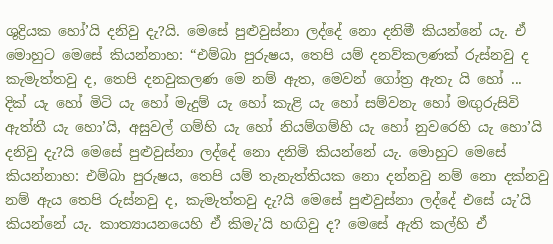ශුද්‍රියක හෝ’යි දනිවු දැ?යි. මෙසේ පුළුවුස්නා ලද්දේ නො දනිමී කියන්නේ යැ. ඒ මොහුට මෙසේ කියන්නාහ: “එම්බා පුරුෂය, තෙපි යම් දනව්කලණක් රුස්නවු ද කැමැත්තවු ද, තෙපි දනවුකලණ මෙ නම් ඇත, මෙවන් ගෝත්‍ර ඇතැ යි හෝ ... දික් යැ හෝ මිටි යැ හෝ මැදුම් යැ හෝ කැළි යැ හෝ සම්වනැ හෝ මඟුරුසිවි ඇත්තී යැ හො’යි, අසුවල් ගම්හි යැ හෝ නියම්ගම්හි යැ හෝ නුවරෙහි යැ හො’යි දනිවු දැ?යි මෙසේ පුළුවුස්නා ලද්දේ නො දනිමි කියන්නේ යැ. මොහුට මෙසේ කියන්නාහ: එම්බා පුරුෂය, තෙපි යම් තැනැත්තියක නො දන්නවු නම් නො දක්නවු නම් ඇය තෙපි රුස්නවු ද, කැමැත්තවු දැ?යි මෙසේ පුළුවුස්නා ලද්දේ එසේ යැ’යි කියන්නේ යැ. කාත්‍යායනයෙහි ඒ කිමැ’යි හඟිවු ද? මෙසේ ඇති කල්හි ඒ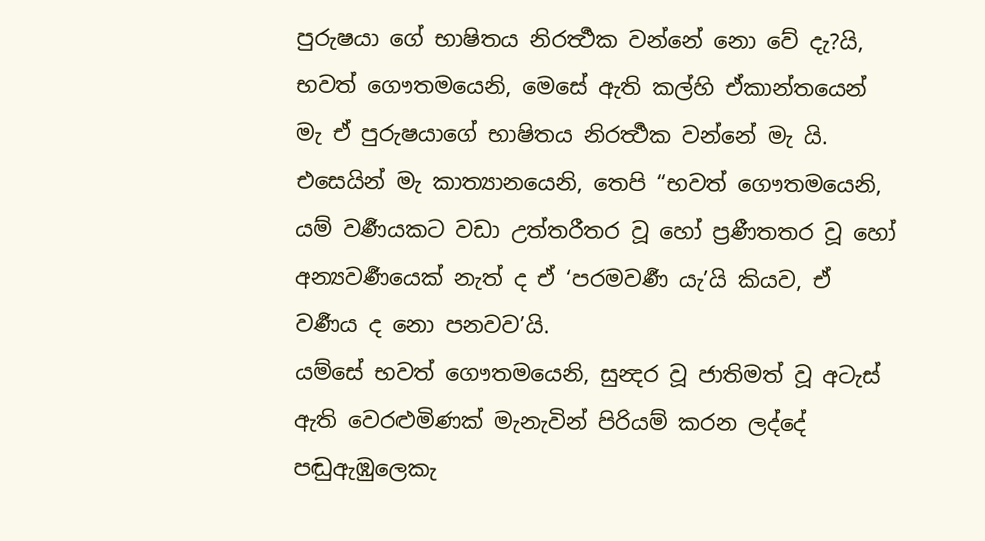පුරුෂයා ගේ භාෂිතය නිරර්‍ත්‍ථක වන්නේ නො වේ දැ?යි,
භවත් ගෞතමයෙනි, මෙසේ ඇති කල්හි ඒකාන්තයෙන් මැ ඒ පුරුෂයාගේ භාෂිතය නිරර්‍ත්‍ථක වන්නේ මැ යි.
එසෙයින් මැ කාත්‍යානයෙනි, තෙපි “භවත් ගෞතමයෙනි, යම් වර්‍ණයකට වඩා උත්තරීතර වූ හෝ ප්‍රණීතතර වූ හෝ අන්‍යවර්‍ණයෙක් නැත් ද ඒ ‘පරමවර්‍ණ යැ’යි කියව, ඒ වර්‍ණය ද නො පනවව’යි.
යම්සේ භවත් ගෞතමයෙනි, සුන්‍දර වූ ජාතිමත් වූ අටැස් ඇති වෙරළුමිණක් මැනැවින් පිරියම් කරන ලද්දේ පඬුඇඹුලෙකැ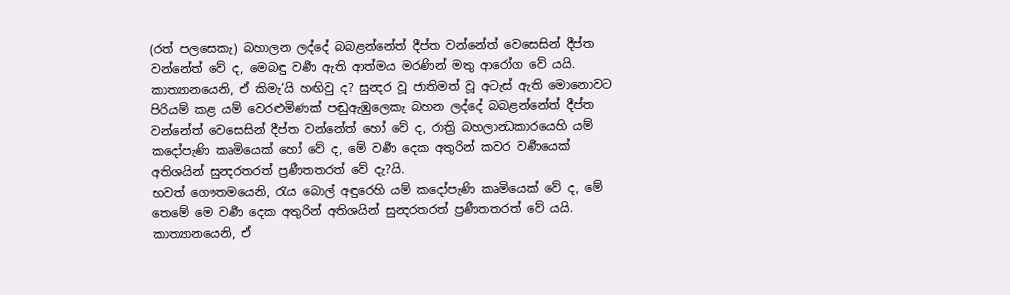(රත් පලසෙකැ) බහාලන ලද්දේ බබළන්නේත් දීප්ත වන්නේත් වෙසෙසින් දීප්ත වන්නේත් වේ ද, මෙබඳු වර්‍ණ ඇති ආත්මය මරණින් මතු ආරෝග වේ යයි.
කාත්‍යානයෙනි, ඒ කිමැ’යි හඟිවු ද? සුන්‍දර වූ ජාතිමත් වූ අටැස් ඇති මොනොවට පිරියම් කළ යම් වෙරළුමිණක් පඬුඇඹුලෙකැ බහන ලද්දේ බබළන්නේත් දීප්ත වන්නේත් වෙසෙසින් දීප්ත වන්නේත් හෝ වේ ද, රාත්‍රි බහලාන්‍ධකාරයෙහි යම් කදෝපැණි කෘමියෙක් හෝ වේ ද, මේ වර්‍ණ දෙක අතුරින් කවර වර්‍ණයෙක් අතිශයින් සුන්‍දරතරත් ප්‍රණීතතරත් වේ දැ?යි.
භවත් ගෞතමයෙනි, රැය බොල් අඳුරෙහි යම් කදෝපැණි කෘමියෙක් වේ ද, මේ තෙමේ මෙ වර්‍ණ දෙක අතුරින් අතිශයින් සුන්‍දරතරත් ප්‍රණීතතරත් වේ යයි.
කාත්‍යානයෙනි, ඒ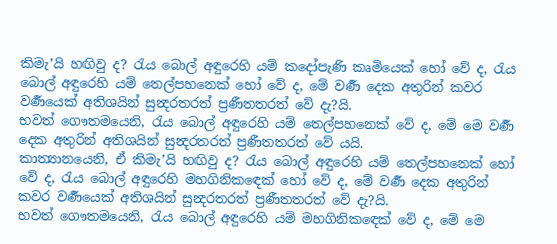කිමැ’යි හඟිවු ද? රැය බොල් අඳුරෙහි යම් කදෝපැණි කෘමියෙක් හෝ වේ ද, රැය බොල් අඳුරෙහි යම් තෙල්පහනෙක් හෝ වේ ද, මේ වර්‍ණ දෙක අතුරින් කවර වර්‍ණයෙක් අතිශයින් සුන්‍දරතරත් ප්‍රණීතතරත් වේ දැ?යි.
භවත් ගෞතමයෙනි, රැය බොල් අඳුරෙහි යම් තෙල්පහනෙක් වේ ද, මේ මෙ වර්‍ණ දෙක අතුරින් අතිශයින් සුන්‍දරතරත් ප්‍රණීතතරත් වේ යයි.
කාත්‍යානයෙනි, ඒ කිමැ’යි හඟිවු ද? රැය බොල් අඳුරෙහි යම් තෙල්පහනෙක් හෝ වේ ද, රැය බොල් අඳුරෙහි මහගිනිකඳෙක් හෝ වේ ද, මේ වර්‍ණ දෙක අතුරින් කවර වර්‍ණයෙක් අතිශයින් සුන්‍දරතරත් ප්‍රණීතතරත් වේ දැ?යි.
භවත් ගෞතමයෙනි, රැය බොල් අඳුරෙහි යම් මහගිනිකඳෙක් වේ ද, මේ මෙ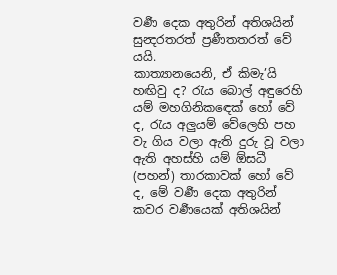වර්‍ණ දෙක අතුරින් අතිශයින් සුන්‍දරතරත් ප්‍රණීතතරත් වේ යයි.
කාත්‍යානයෙනි, ඒ කිමැ’යි හඟිවු ද? රැය බොල් අඳුරෙහි යම් මහගිනිකඳෙක් හෝ වේ ද, රැය අලුයම් වේලෙහි පහ වැ ගිය වලා ඇති දුරු වූ වලා ඇති අහස්හි යම් ඕසධී (පහන්) තාරකාවක් හෝ වේ ද, මේ වර්‍ණ දෙක අතුරින් කවර වර්‍ණයෙක් අතිශයින්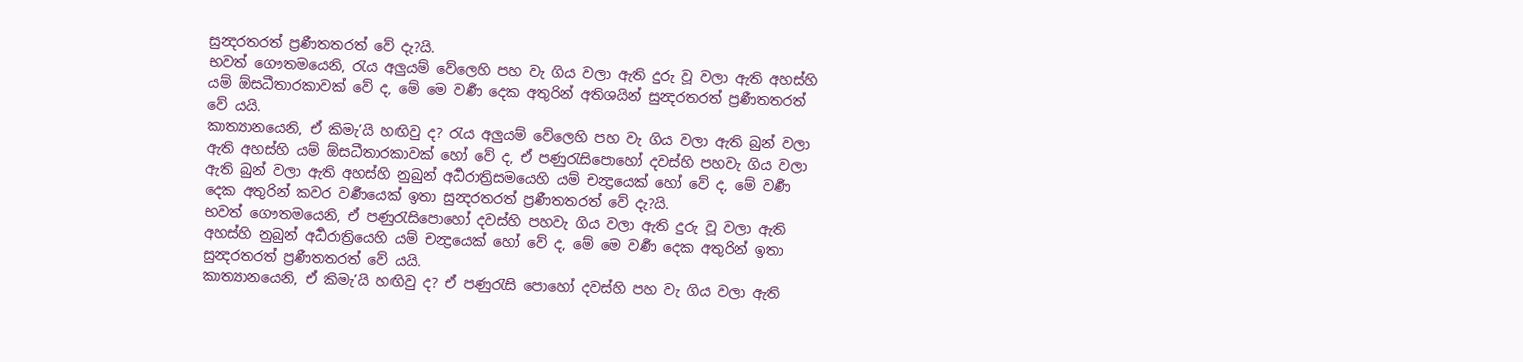සුන්‍දරතරත් ප්‍රණීතතරත් වේ දැ?යි.
භවත් ගෞතමයෙනි, රැය අලුයම් වේලෙහි පහ වැ ගිය වලා ඇති දුරු වූ වලා ඇති අහස්හි යම් ඕසධීතාරකාවක් වේ ද, මේ මෙ වර්‍ණ දෙක අතුරින් අතිශයින් සුන්‍දරතරත් ප්‍රණීතතරත් වේ යයි.
කාත්‍යානයෙනි, ඒ කිමැ’යි හඟිවු ද? රැය අලුයම් වේලෙහි පහ වැ ගිය වලා ඇති බුන් වලා ඇති අහස්හි යම් ඕසධීතාරකාවක් හෝ වේ ද, ඒ පණුරැසිපොහෝ දවස්හි පහවැ ගිය වලා ඇති බුන් වලා ඇති අහස්හි නුබුන් අර්‍ධරාත්‍රිසමයෙහි යම් චන්‍ද්‍රයෙක් හෝ වේ ද, මේ වර්‍ණ දෙක අතුරින් කවර වර්‍ණයෙක් ඉතා සුන්‍දරතරත් ප්‍රණීතතරත් වේ දැ?යි.
භවත් ගෞතමයෙනි, ඒ පණුරැසිපොහෝ දවස්හි පහවැ ගිය වලා ඇති දුරු වූ වලා ඇති අහස්හි නුබුන් අර්‍ධරාත්‍රියෙහි යම් චන්‍ද්‍රයෙක් හෝ වේ ද, මේ මෙ වර්‍ණ දෙක අතුරින් ඉතා සුන්‍දරතරත් ප්‍රණීතතරත් වේ යයි.
කාත්‍යානයෙනි, ඒ කිමැ’යි හඟිවු ද? ඒ පණුරැසි පොහෝ දවස්හි පහ වැ ගිය වලා ඇති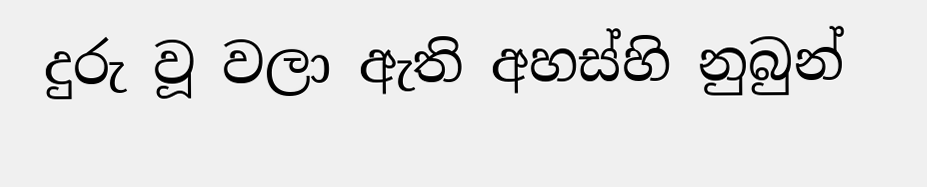දුරු වූ වලා ඇති අහස්හි නුබුන්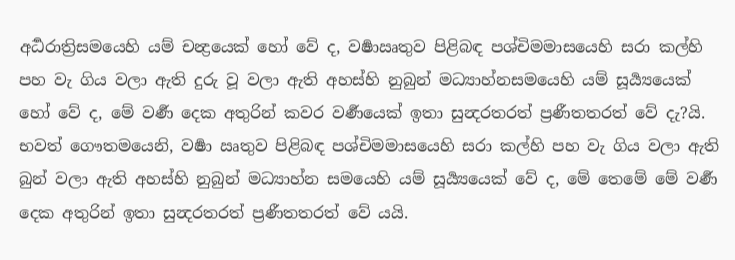අර්‍ධරාත්‍රිසමයෙහි යම් චන්‍ද්‍රයෙක් හෝ වේ ද, වර්‍ෂාඍතුව පිළිබඳ පශ්චිමමාසයෙහි සරා කල්හි පහ වැ ගිය වලා ඇති දුරු වූ වලා ඇති අහස්හි නුබුන් මධ්‍යාහ්නසමයෙහි යම් සූර්‍ය්‍යයෙක් හෝ වේ ද, මේ වර්‍ණ දෙක අතුරින් කවර වර්‍ණයෙක් ඉතා සුන්‍දරතරත් ප්‍රණීතතරත් වේ දැ?යි.
භවත් ගෞතමයෙනි, වර්‍ෂා ඍතුව පිළිබඳ පශ්චිමමාසයෙහි සරා කල්හි පහ වැ ගිය වලා ඇති බුන් වලා ඇති අහස්හි නුබුන් මධ්‍යාහ්න සමයෙහි යම් සූර්‍ය්‍යයෙක් වේ ද, මේ තෙමේ මේ වර්‍ණ දෙක අතුරින් ඉතා සුන්‍දරතරත් ප්‍රණීතතරත් වේ යයි.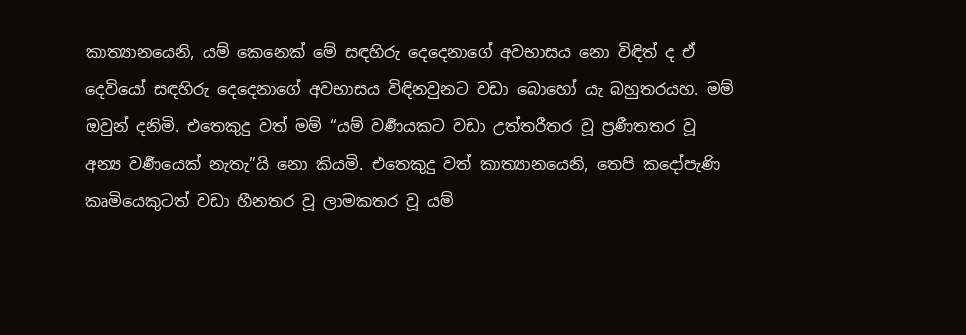කාත්‍යානයෙනි, යම් කෙනෙක් මේ සඳහිරු දෙදෙනාගේ අවභාසය නො විඳිත් ද ඒ දෙවියෝ සඳහිරු දෙදෙනාගේ අවභාසය විඳිනවුනට වඩා බොහෝ යැ බහුතරයහ. මම් ඔවුන් දනිමි. එතෙකුදු වත් මම් “යම් වර්‍ණයකට වඩා උත්තරීතර වූ ප්‍රණීතතර වූ අන්‍ය වර්‍ණයෙක් නැතැ”යි නො කියමි. එතෙකුදු වත් කාත්‍යානයෙනි, තෙපි කදෝපැණි කෘමියෙකුටත් වඩා හීනතර වූ ලාමකතර වූ යම්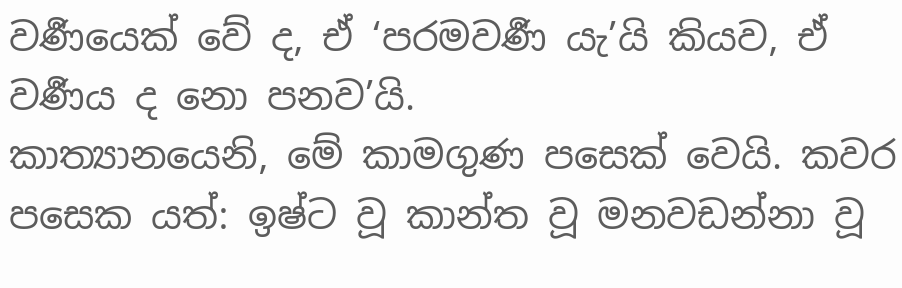වර්‍ණයෙක් වේ ද, ඒ ‘පරමවර්‍ණ යැ’යි කියව, ඒ වර්‍ණය ද නො පනව’යි.
කාත්‍යානයෙනි, මේ කාමගුණ පසෙක් වෙයි. කවර පසෙක යත්: ඉෂ්ට වූ කාන්ත වූ මනවඩන්නා වූ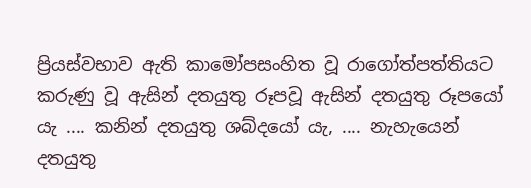ප්‍රියස්වභාව ඇති කාමෝපසංහිත වූ රාගෝත්පත්තියට කරුණු වූ ඇසින් දතයුතු රූපවූ ඇසින් දතයුතු රූපයෝ යැ .... කනින් දතයුතු ශබ්දයෝ යැ, .... නැහැයෙන් දතයුතු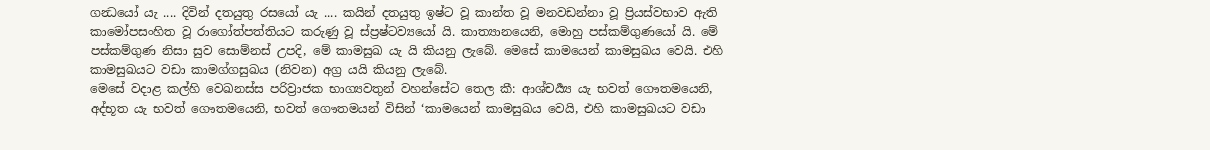ගන්‍ධයෝ යැ .... දිවින් දතයුතු රසයෝ යැ .... කයින් දතයුතු ඉෂ්ට වූ කාන්ත වූ මනවඩන්නා වූ ප්‍රියස්වභාව ඇති කාමෝපසංහිත වූ රාගෝත්පත්තියට කරුණු වූ ස්ප්‍රෂ්ටව්‍යයෝ යි. කාත්‍යානයෙනි, මොහු පස්කම්ගුණයෝ යි. මේ පස්කම්ගුණ නිසා සුව සොම්නස් උපදි, මේ කාමසුඛ යැ යි කියනු ලැබේ. මෙසේ කාමයෙන් කාමසුඛය වෙයි. එහි කාමසුඛයට වඩා කාමග්ගසුඛය (නිවන) අග්‍ර යයි කියනු ලැබේ.
මෙසේ වදාළ කල්හි වෙඛනස්ස පරිව්‍රාජක භාග්‍යවතුන් වහන්සේට තෙල කී: ආශ්චර්‍ය්‍ය යැ භවත් ගෞතමයෙනි, අද්භූත යැ භවත් ගෞතමයෙනි, භවත් ගෞතමයන් විසින් ‘කාමයෙන් කාමසුඛය වෙයි, එහි කාමසුඛයට වඩා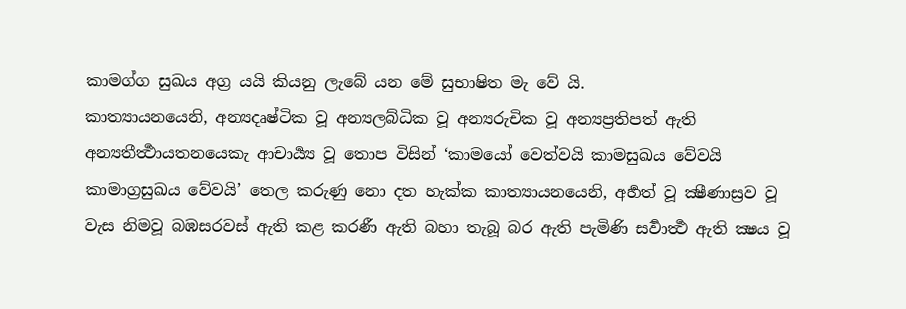කාමග්ග සුඛය අග්‍ර යයි කියනු ලැබේ යන මේ සුභාෂිත මැ වේ යි.
කාත්‍යායනයෙනි, අන්‍යදෘෂ්ටික වූ අන්‍යලබ්ධික වූ අන්‍යරුචික වූ අන්‍යප්‍රතිපත් ඇති අන්‍යතීර්‍ත්‍ථායතනයෙකැ ආචාර්‍ය්‍ය වූ තොප විසින් ‘කාමයෝ වෙත්වයි කාමසුඛය වේවයි කාමාග්‍රසුඛය වේවයි’ තෙල කරුණු නො දත හැක්ක කාත්‍යායනයෙනි, අර්‍හත් වූ ක්‍ෂීණාස්‍රව වූ වැස නිමවූ බඹසරවස් ඇති කළ කරණී ඇති බහා තැබූ බර ඇති පැමිණි සර්‍වාර්‍ත්‍ථ ඇති ක්‍ෂය වූ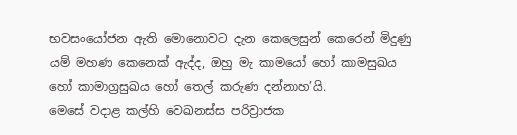භවසංයෝජන ඇති මොනොවට දැන කෙලෙසුන් කෙරෙන් මිදුණු යම් මහණ කෙනෙක් ඇද්ද, ඔහු මැ කාමයෝ හෝ කාමසුඛය හෝ කාමාග්‍රසුඛය හෝ තෙල් කරුණ දන්නාහ’යි.
මෙසේ වදාළ කල්හි වෙඛනස්ස පරිව්‍රාජක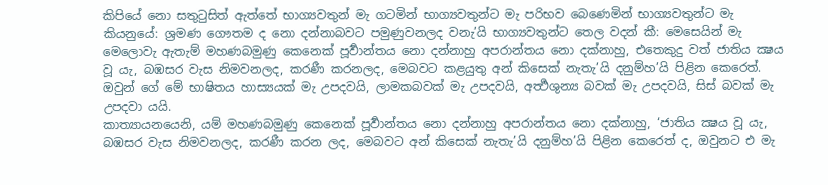කිපියේ නො සතුටුසිත් ඇත්තේ භාග්‍යවතුන් මැ ගටමින් භාග්‍යවතුන්ට මැ පරිභව බෙණෙමින් භාග්‍යවතුන්ට මැ කියනුයේ: ශ්‍රමණ ගෞතම ද නො දන්නාබවට පමුණුවනලද වනැ’යි භාග්‍යවතුන්ට තෙල වදන් කී: මෙසෙයින් මැ මෙලොවැ ඇතැම් මහණබමුණු කෙනෙක් පූර්‍වාන්තය නො දන්නාහු අපරාන්තය නො දක්නාහු, එතෙකුදු වත් ජාතිය ක්‍ෂය වූ යැ, බඹසර වැස නිමවනලද, කරණී කරනලද, මෙබවට කළයුතු අන් කිසෙක් නැතැ’යි දනුම්හ’යි පිළින කෙරෙත්. ඔවුන් ගේ මේ භාෂිතය හාස්‍යයක් මැ උපදවයි, ලාමකබවක් මැ උපදවයි, අර්‍ත්‍ථශුන්‍ය බවක් මැ උපදවයි, සිස් බවක් මැ උපදවා යයි.
කාත්‍යායනයෙනි, යම් මහණබමුණු කෙනෙක් පූර්‍වාන්තය නො දන්නාහු අපරාන්තය නො දක්නාහු, ‘ජාතිය ක්‍ෂය වූ යැ, බඹසර වැස නිමවනලද, කරණී කරන ලද, මෙබවට අන් කිසෙක් නැතැ’යි දනුම්හ’යි පිළින කෙරෙත් ද, ඔවුනට එ මැ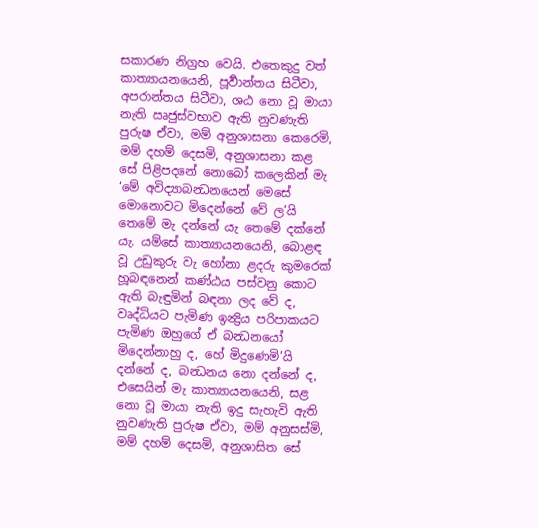සකාරණ නිග්‍රහ වෙයි. එතෙකුදු වත් කාත්‍යායනයෙනි, පූර්‍වාන්තය සිටීවා, අපරාන්තය සිටීවා, ශඨ නො වූ මායා නැති ඍජුස්වභාව ඇති නුවණැති පුරුෂ ඒවා, මම් අනුශාසනා කෙරෙමි, මම් දහම් දෙසමි, අනුශාසනා කළ සේ පිළිපදනේ නොබෝ කලෙකින් මැ ‘මේ අවිද්‍යාබන්‍ධනයෙන් මෙසේ මොනොවට මිදෙන්නේ වේ ල’යි තෙමේ මැ දන්නේ යැ තෙමේ දක්නේ යැ. යම්සේ කාත්‍යායනයෙනි, බොළඳ වූ උඩුකුරු වැ හෝනා ළදරු කුමරෙක් හූබඳනෙන් කණ්ඨය පස්වනු කොට ඇති බැඳුමින් බඳනා ලද වේ ද, වෘද්ධියට පැමිණ ඉන්‍ද්‍රිය පරිපාකයට පැමිණ ඔහුගේ ඒ බන්‍ධනයෝ මිදෙන්නාහු ද, හේ මිදුණෙමි’යි දන්නේ ද, බන්‍ධනය නො දන්නේ ද, එසෙයින් මැ කාත්‍යායනයෙනි, සළ නො වූ මායා නැති ඉදු සැහැවි ඇති නුවණැති පුරුෂ ඒවා, මම් අනුසස්මි, මම් දහම් දෙසමි, අනුශාසිත සේ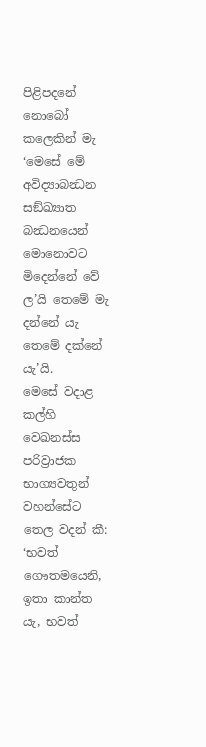පිළිපදනේ නොබෝ කලෙකින් මැ ‘මෙසේ මේ අවිද්‍යාබන්‍ධන සඞ්ඛ්‍යාත බන්‍ධනයෙන් මොනොවට මිදෙන්නේ වේ ල’යි තෙමේ මැ දන්නේ යැ තෙමේ දක්නේ යැ’යි.
මෙසේ වදාළ කල්හි වෙඛනස්ස පරිව්‍රාජක භාග්‍යවතුන් වහන්සේට තෙල වදන් කී: ‘භවත් ගෞතමයෙනි, ඉතා කාන්ත යැ, භවත්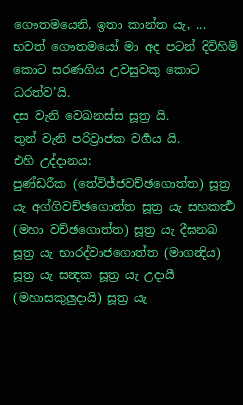ගෞතමයෙනි, ඉතා කාන්ත යැ, ... භවත් ගෞතමයෝ මා අද පටන් දිවිහිම් කොට සරණගිය උවසුවකු කොට ධරත්ව’යි.
දස වැනි වෙඛනස්ස සූත්‍ර යි.
තුන් වැනි පරිව්‍රාජක වර්‍ගය යි.
එහි උද්දානය:
පුණ්ඩරීක (තේවිජ්ජවච්ඡගොත්ත) සූත්‍ර යැ අග්ගිවච්ඡගොත්ත සූත්‍ර යැ සහකර්‍ත්‍ථ (මහා වච්ඡගොත්ත) සූත්‍ර යැ දීඝනඛ සූත්‍ර යැ භාරද්වාජගොත්ත (මාගන්‍දිය) සූත්‍ර යැ සන්‍දක සූත්‍ර යැ උදායී (මහාසකුලුදායි) සූත්‍ර යැ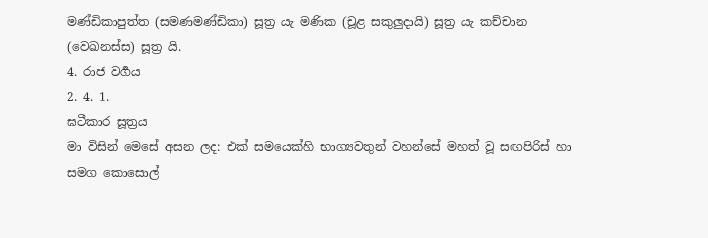මණ්ඩිකාපුත්ත (සමණමණ්ඩිකා) සූත්‍ර යැ මණික (චූළ සකුලුදායි) සූත්‍ර යැ කච්චාන (වෙඛනස්ස) සූත්‍ර යි.
4. රාජ වර්‍ගය
2. 4. 1.
ඝටීකාර සූත්‍රය
මා විසින් මෙසේ අසන ලද: එක් සමයෙක්හි භාග්‍යවතුන් වහන්සේ මහත් වූ සඟපිරිස් හා සමග කොසොල්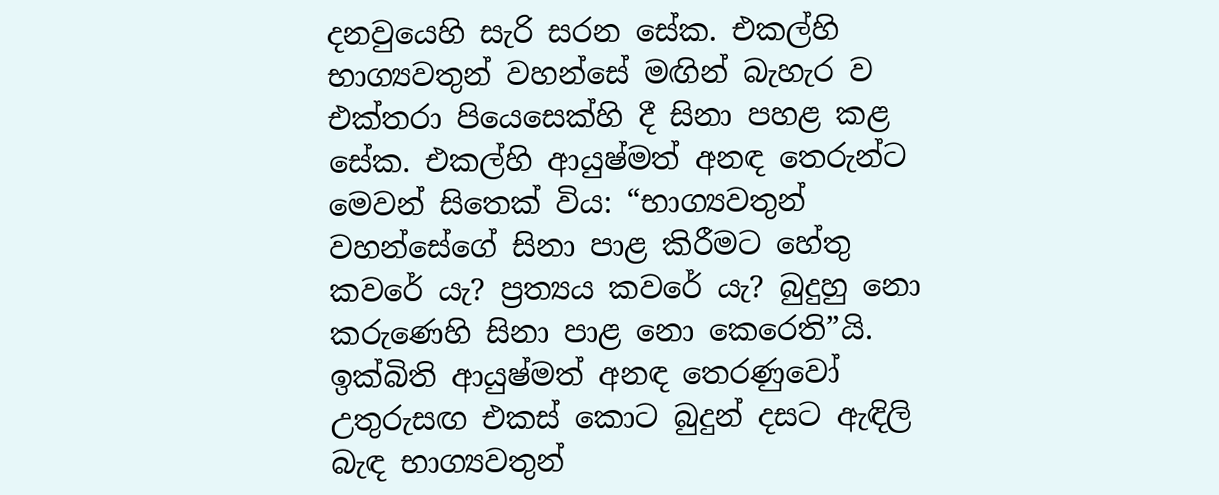දනවුයෙහි සැරි සරන සේක. එකල්හි භාග්‍යවතුන් වහන්සේ මඟින් බැහැර ව එක්තරා පියෙසෙක්හි දී සිනා පහළ කළ සේක. එකල්හි ආයුෂ්මත් අනඳ තෙරුන්ට මෙවන් සිතෙක් විය: “භාග්‍යවතුන් වහන්සේගේ සිනා පාළ කිරීමට හේතු කවරේ යැ? ප්‍රත්‍යය කවරේ යැ? බුදුහු නො කරුණෙහි සිනා පාළ නො කෙරෙති”යි. ඉක්බිති ආයුෂ්මත් අනඳ තෙරණුවෝ උතුරුසඟ එකස් කොට බුදුන් දසට ඇඳිලි බැඳ භාග්‍යවතුන්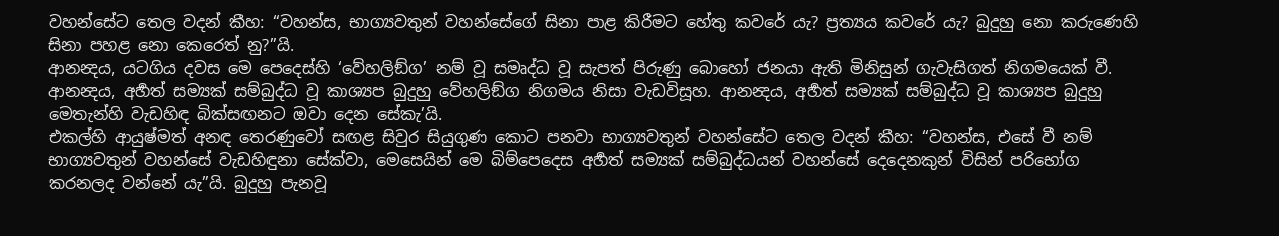වහන්සේට තෙල වදන් කීහ: “වහන්ස, භාග්‍යවතුන් වහන්සේගේ සිනා පාළ කිරීමට හේතු කවරේ යැ? ප්‍රත්‍යය කවරේ යැ? බුදුහු නො කරුණෙහි සිනා පහළ නො කෙරෙත් නු?”යි.
ආනන්‍දය, යටගිය දවස මෙ පෙදෙස්හි ‘වේහලිඞ්ග’ නම් වූ සමෘද්ධ වූ සැපත් පිරුණු බොහෝ ජනයා ඇති මිනිසුන් ගැවැසිගත් නිගමයෙක් වී. ආනන්‍දය, අර්‍හත් සම්‍යක් සම්බුද්ධ වූ කාශ්‍යප බුදුහු වේහලිඞ්ග නිගමය නිසා වැඩවිසූහ. ආනන්‍දය, අර්‍හත් සම්‍යක් සම්බුද්ධ වූ කාශ්‍යප බුදුහු මෙතැන්හි වැඩහිඳ බික්සඟනට ඔවා දෙන සේකැ’යි.
එකල්හි ආයුෂ්මත් අනඳ තෙරණුවෝ සඟළ සිවුර සියුගුණ කොට පනවා භාග්‍යවතුන් වහන්සේට තෙල වදන් කීහ: “වහන්ස, එසේ වී නම් භාග්‍යවතුන් වහන්සේ වැඩහිඳුනා සේක්වා, මෙසෙයින් මෙ බිම්පෙදෙස අර්‍හත් සම්‍යක් සම්බුද්ධයන් වහන්සේ දෙදෙනකුන් විසින් පරිභෝග කරනලද වන්නේ යැ”යි. බුදුහු පැනවූ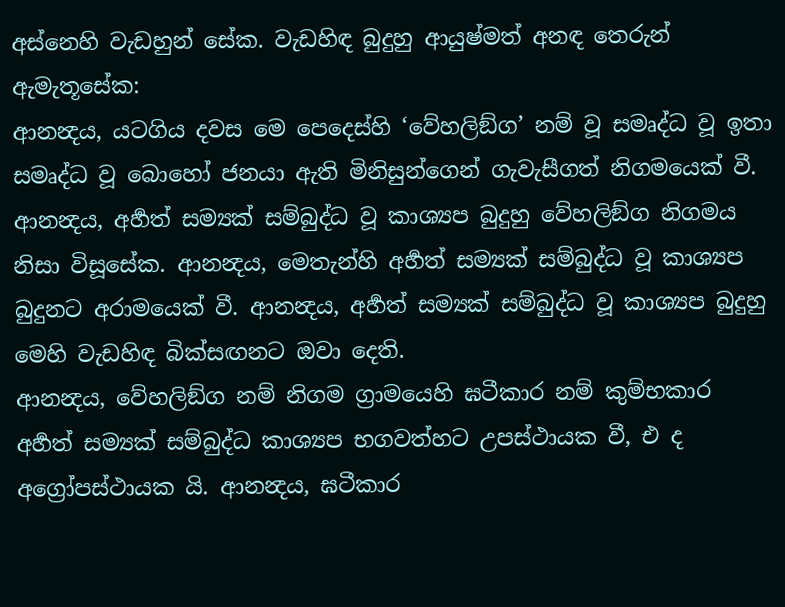අස්නෙහි වැඩහුන් සේක. වැඩහිඳ බුදුහු ආයුෂ්මත් අනඳ තෙරුන් ඇමැතූසේක:
ආනන්‍දය, යටගිය දවස මෙ පෙදෙස්හි ‘වේහලිඞ්ග’ නම් වූ සමෘද්ධ වූ ඉතා සමෘද්ධ වූ බොහෝ ජනයා ඇති මිනිසුන්ගෙන් ගැවැසීගත් නිගමයෙක් වී. ආනන්‍දය, අර්‍හත් සම්‍යක් සම්බුද්ධ වූ කාශ්‍යප බුදුහු වේහලිඞ්ග නිගමය නිසා විසූසේක. ආනන්‍දය, මෙතැන්හි අර්‍හත් සම්‍යක් සම්බුද්ධ වූ කාශ්‍යප බුදුනට අරාමයෙක් වී. ආනන්‍දය, අර්‍හත් සම්‍යක් සම්බුද්ධ වූ කාශ්‍යප බුදුහු මෙහි වැඩහිඳ බික්සඟනට ඔවා දෙති.
ආනන්‍දය, වේහලිඞ්ග නම් නිගම ග්‍රාමයෙහි ඝටීකාර නම් කුම්භකාර අර්‍හත් සම්‍යක් සම්බුද්ධ කාශ්‍යප භගවත්හට උපස්ථායක වී, එ ද අග්‍රෝපස්ථායක යි. ආනන්‍දය, ඝටීකාර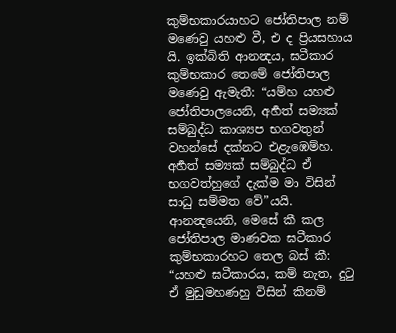කුම්භකාරයාහට ජෝතිපාල නම් මණෙවු යහළු වී, එ ද ප්‍රියසහාය යි. ඉක්බිති ආනන්‍දය, ඝටීකාර කුම්භකාර තෙමේ ජෝතිපාල මණෙවු ඇමැතී: “යම්හ යහළු ජෝතිපාලයෙනි, අර්‍හත් සම්‍යක් සම්බුද්ධ කාශ්‍යප භගවතුන් වහන්සේ දක්නට එළැඹෙම්හ.
අර්‍හත් සම්‍යක් සම්බුද්ධ ඒ භගවත්හුගේ දැක්ම මා විසින් සාධු සම්මත වේ”යයි. ආනන්‍දයෙනි, මෙසේ කී කල ජෝතිපාල මාණවක ඝටීකාර කුම්භකාරහට තෙල බස් කී: “යහළු ඝටීකාරය, කම් නැත, දුටු ඒ මුඩුමහණහු විසින් කිනම්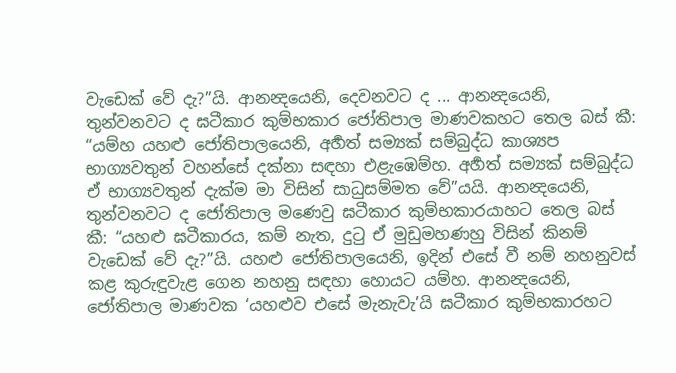වැඩෙක් වේ දැ?”යි. ආනන්‍දයෙනි, දෙවනවට ද ... ආනන්‍දයෙනි, තුන්වනවට ද ඝටීකාර කුම්භකාර ජෝතිපාල මාණවකහට තෙල බස් කී: “යම්හ යහළු ජෝතිපාලයෙනි, අර්‍හත් සම්‍යක් සම්බුද්ධ කාශ්‍යප භාග්‍යවතුන් වහන්සේ දක්නා සඳහා එළැඹෙම්හ. අර්‍හත් සම්‍යක් සම්බුද්ධ ඒ භාග්‍යවතුන් දැක්ම මා විසින් සාධුසම්මත වේ”යයි. ආනන්‍දයෙනි, තුන්වනවට ද ජෝතිපාල මණෙවු ඝටීකාර කුම්භකාරයාහට තෙල බස් කී: “යහළු ඝටීකාරය, කම් නැත, දුටු ඒ මුඩුමහණහු විසින් කිනම් වැඩෙක් වේ දැ?”යි. යහළු ජෝතිපාලයෙනි, ඉදින් එසේ වී නම් නහනුවස් කළ කුරුඳුවැළ ගෙන නහනු සඳහා හොයට යම්හ. ආනන්‍දයෙනි, ජෝතිපාල මාණවක ‘යහළුව එසේ මැනැවැ’යි ඝටීකාර කුම්භකාරහට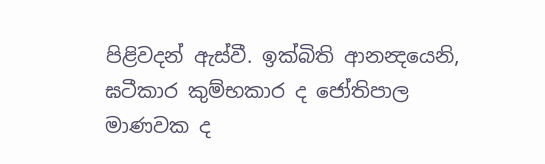පිළිවදන් ඇස්වී. ඉක්බිති ආනන්‍දයෙනි, ඝටීකාර කුම්භකාර ද ජෝතිපාල මාණවක ද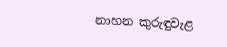නාහන කුරුඳුවැළ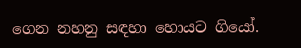ගෙන නහනු සඳහා හොයට ගියෝ.